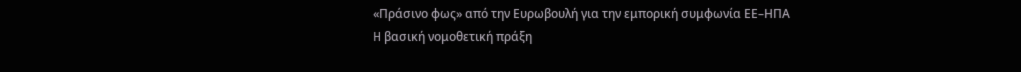«Πράσινο φως» από την Ευρωβουλή για την εμπορική συμφωνία ΕΕ–ΗΠΑ
H βασική νομοθετική πράξη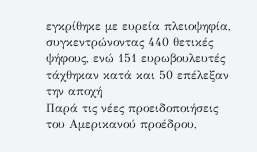εγκρίθηκε με ευρεία πλειοψηφία, συγκεντρώνοντας 440 θετικές ψήφους, ενώ 151 ευρωβουλευτές τάχθηκαν κατά και 50 επέλεξαν την αποχή
Παρά τις νέες προειδοποιήσεις του Αμερικανού προέδρου,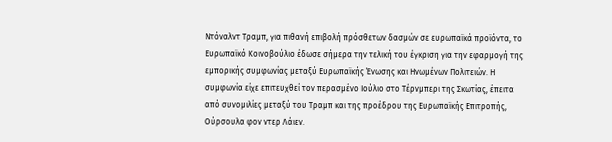Ντόναλντ Τραμπ, για πιθανή επιβολή πρόσθετων δασμών σε ευρωπαϊκά προϊόντα, το Ευρωπαϊκό Κοινοβούλιο έδωσε σήμερα την τελική του έγκριση για την εφαρμογή της εμπορικής συμφωνίας μεταξύ Ευρωπαϊκής Ένωσης και Ηνωμένων Πολιτειών. Η συμφωνία είχε επιτευχθεί τον περασμένο Ιούλιο στο Τέρνμπερι της Σκωτίας, έπειτα από συνομιλίες μεταξύ του Τραμπ και της προέδρου της Ευρωπαϊκής Επιτροπής, Ούρσουλα φον ντερ Λάιεν.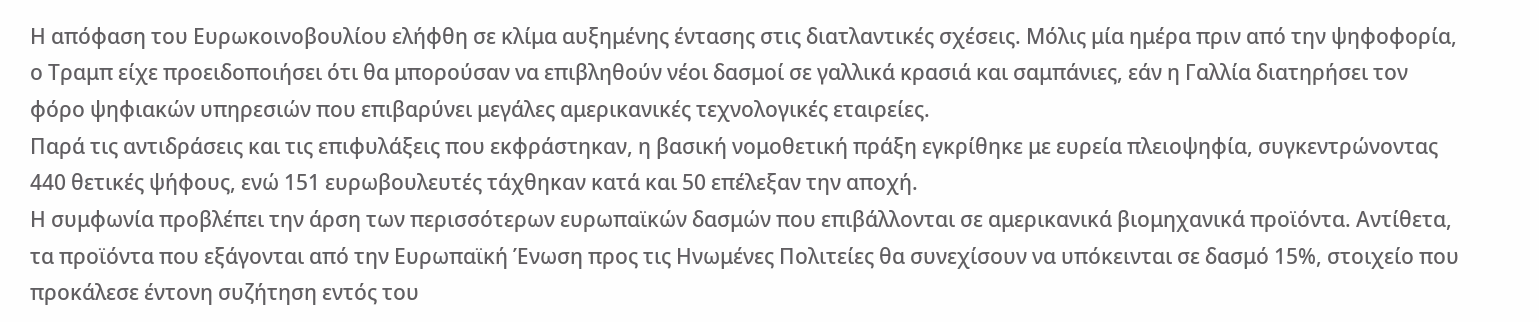Η απόφαση του Ευρωκοινοβουλίου ελήφθη σε κλίμα αυξημένης έντασης στις διατλαντικές σχέσεις. Μόλις μία ημέρα πριν από την ψηφοφορία, ο Τραμπ είχε προειδοποιήσει ότι θα μπορούσαν να επιβληθούν νέοι δασμοί σε γαλλικά κρασιά και σαμπάνιες, εάν η Γαλλία διατηρήσει τον φόρο ψηφιακών υπηρεσιών που επιβαρύνει μεγάλες αμερικανικές τεχνολογικές εταιρείες.
Παρά τις αντιδράσεις και τις επιφυλάξεις που εκφράστηκαν, η βασική νομοθετική πράξη εγκρίθηκε με ευρεία πλειοψηφία, συγκεντρώνοντας 440 θετικές ψήφους, ενώ 151 ευρωβουλευτές τάχθηκαν κατά και 50 επέλεξαν την αποχή.
Η συμφωνία προβλέπει την άρση των περισσότερων ευρωπαϊκών δασμών που επιβάλλονται σε αμερικανικά βιομηχανικά προϊόντα. Αντίθετα, τα προϊόντα που εξάγονται από την Ευρωπαϊκή Ένωση προς τις Ηνωμένες Πολιτείες θα συνεχίσουν να υπόκεινται σε δασμό 15%, στοιχείο που προκάλεσε έντονη συζήτηση εντός του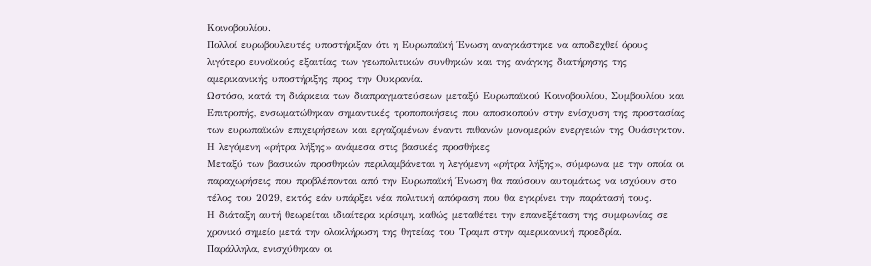Κοινοβουλίου.
Πολλοί ευρωβουλευτές υποστήριξαν ότι η Ευρωπαϊκή Ένωση αναγκάστηκε να αποδεχθεί όρους λιγότερο ευνοϊκούς εξαιτίας των γεωπολιτικών συνθηκών και της ανάγκης διατήρησης της αμερικανικής υποστήριξης προς την Ουκρανία.
Ωστόσο, κατά τη διάρκεια των διαπραγματεύσεων μεταξύ Ευρωπαϊκού Κοινοβουλίου, Συμβουλίου και Επιτροπής, ενσωματώθηκαν σημαντικές τροποποιήσεις που αποσκοπούν στην ενίσχυση της προστασίας των ευρωπαϊκών επιχειρήσεων και εργαζομένων έναντι πιθανών μονομερών ενεργειών της Ουάσιγκτον.
Η λεγόμενη «ρήτρα λήξης» ανάμεσα στις βασικές προσθήκες
Μεταξύ των βασικών προσθηκών περιλαμβάνεται η λεγόμενη «ρήτρα λήξης», σύμφωνα με την οποία οι παραχωρήσεις που προβλέπονται από την Ευρωπαϊκή Ένωση θα παύσουν αυτομάτως να ισχύουν στο τέλος του 2029, εκτός εάν υπάρξει νέα πολιτική απόφαση που θα εγκρίνει την παράτασή τους.
Η διάταξη αυτή θεωρείται ιδιαίτερα κρίσιμη, καθώς μεταθέτει την επανεξέταση της συμφωνίας σε χρονικό σημείο μετά την ολοκλήρωση της θητείας του Τραμπ στην αμερικανική προεδρία.
Παράλληλα, ενισχύθηκαν οι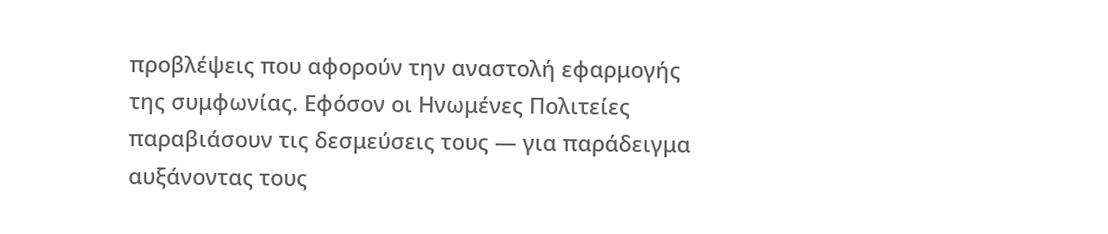προβλέψεις που αφορούν την αναστολή εφαρμογής της συμφωνίας. Εφόσον οι Ηνωμένες Πολιτείες παραβιάσουν τις δεσμεύσεις τους — για παράδειγμα αυξάνοντας τους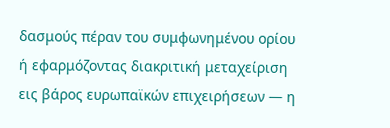δασμούς πέραν του συμφωνημένου ορίου ή εφαρμόζοντας διακριτική μεταχείριση εις βάρος ευρωπαϊκών επιχειρήσεων — η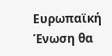Ευρωπαϊκή Ένωση θα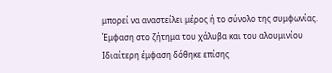μπορεί να αναστείλει μέρος ή το σύνολο της συμφωνίας.
Έμφαση στο ζήτημα του χάλυβα και του αλουμινίου
Ιδιαίτερη έμφαση δόθηκε επίσης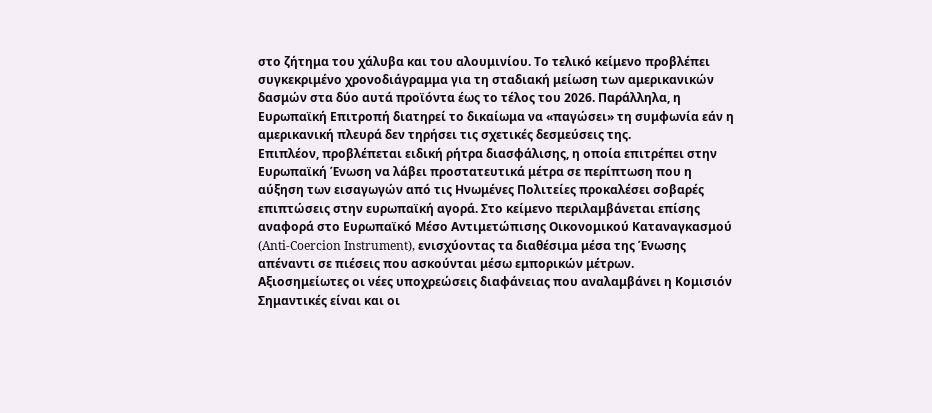στο ζήτημα του χάλυβα και του αλουμινίου. Το τελικό κείμενο προβλέπει συγκεκριμένο χρονοδιάγραμμα για τη σταδιακή μείωση των αμερικανικών δασμών στα δύο αυτά προϊόντα έως το τέλος του 2026. Παράλληλα, η Ευρωπαϊκή Επιτροπή διατηρεί το δικαίωμα να «παγώσει» τη συμφωνία εάν η αμερικανική πλευρά δεν τηρήσει τις σχετικές δεσμεύσεις της.
Επιπλέον, προβλέπεται ειδική ρήτρα διασφάλισης, η οποία επιτρέπει στην Ευρωπαϊκή Ένωση να λάβει προστατευτικά μέτρα σε περίπτωση που η αύξηση των εισαγωγών από τις Ηνωμένες Πολιτείες προκαλέσει σοβαρές επιπτώσεις στην ευρωπαϊκή αγορά. Στο κείμενο περιλαμβάνεται επίσης αναφορά στο Ευρωπαϊκό Μέσο Αντιμετώπισης Οικονομικού Καταναγκασμού (Anti-Coercion Instrument), ενισχύοντας τα διαθέσιμα μέσα της Ένωσης απέναντι σε πιέσεις που ασκούνται μέσω εμπορικών μέτρων.
Αξιοσημείωτες οι νέες υποχρεώσεις διαφάνειας που αναλαμβάνει η Κομισιόν
Σημαντικές είναι και οι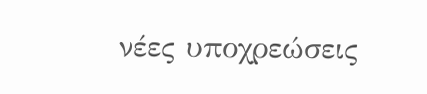νέες υποχρεώσεις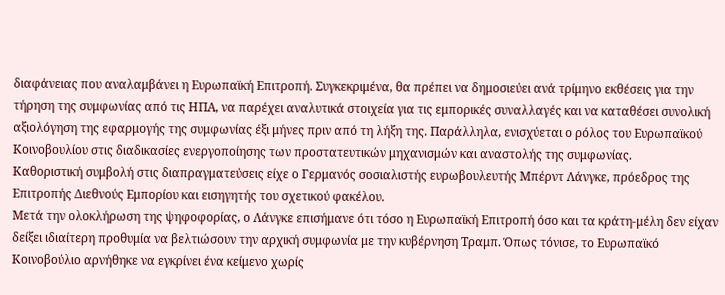διαφάνειας που αναλαμβάνει η Ευρωπαϊκή Επιτροπή. Συγκεκριμένα, θα πρέπει να δημοσιεύει ανά τρίμηνο εκθέσεις για την τήρηση της συμφωνίας από τις ΗΠΑ, να παρέχει αναλυτικά στοιχεία για τις εμπορικές συναλλαγές και να καταθέσει συνολική αξιολόγηση της εφαρμογής της συμφωνίας έξι μήνες πριν από τη λήξη της. Παράλληλα, ενισχύεται ο ρόλος του Ευρωπαϊκού Κοινοβουλίου στις διαδικασίες ενεργοποίησης των προστατευτικών μηχανισμών και αναστολής της συμφωνίας.
Καθοριστική συμβολή στις διαπραγματεύσεις είχε ο Γερμανός σοσιαλιστής ευρωβουλευτής Μπέρντ Λάνγκε, πρόεδρος της Επιτροπής Διεθνούς Εμπορίου και εισηγητής του σχετικού φακέλου.
Μετά την ολοκλήρωση της ψηφοφορίας, ο Λάνγκε επισήμανε ότι τόσο η Ευρωπαϊκή Επιτροπή όσο και τα κράτη-μέλη δεν είχαν δείξει ιδιαίτερη προθυμία να βελτιώσουν την αρχική συμφωνία με την κυβέρνηση Τραμπ. Όπως τόνισε, το Ευρωπαϊκό Κοινοβούλιο αρνήθηκε να εγκρίνει ένα κείμενο χωρίς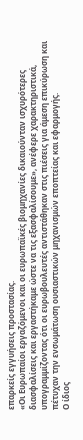επαρκείς εγγυήσεις προστασίας.
«Οι Ευρωπαίοι εργαζόμενοι και οι ευρωπαϊκές βιομηχανίες δικαιούνταν ισχυρότερες διασφαλίσεις και εργαστήκαμε ώστε να τις εξασφαλίσουμε», ανέφερε χαρακτηριστικά, υπογραμμίζοντας ότι οι ευρωβουλευτές αντιστάθηκαν στις πιέσεις για άμεση επικύρωση και πέτυχαν την ενσωμάτωση ουσιαστικών μηχανισμών εποπτείας και εφαρμογής.
Ο ίδιος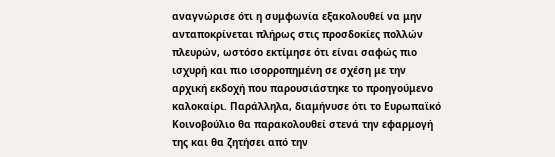αναγνώρισε ότι η συμφωνία εξακολουθεί να μην ανταποκρίνεται πλήρως στις προσδοκίες πολλών πλευρών, ωστόσο εκτίμησε ότι είναι σαφώς πιο ισχυρή και πιο ισορροπημένη σε σχέση με την αρχική εκδοχή που παρουσιάστηκε το προηγούμενο καλοκαίρι. Παράλληλα, διαμήνυσε ότι το Ευρωπαϊκό Κοινοβούλιο θα παρακολουθεί στενά την εφαρμογή της και θα ζητήσει από την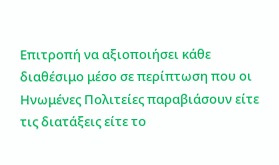Επιτροπή να αξιοποιήσει κάθε διαθέσιμο μέσο σε περίπτωση που οι Ηνωμένες Πολιτείες παραβιάσουν είτε τις διατάξεις είτε το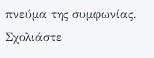πνεύμα της συμφωνίας.
Σχολιάστε